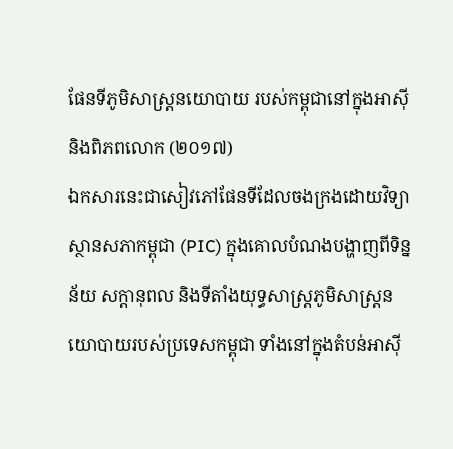ផែនទីភូមិសាស្ត្រនយោបាយ របស់កម្ពុជានៅក្នុងអាស៊ី និងពិភពលោក (២០១៧)
ឯកសារនេះជាសៀវភៅផែនទីដែលចងក្រងដោយវិទ្យាស្ថានសភាកម្ពុជា (PIC) ក្នុងគោលបំណងបង្ហាញពីទិន្នន័យ សក្ដានុពល និងទីតាំងយុទ្ធសាស្ត្រភូមិសាស្ត្រនយោបាយរបស់ប្រទេសកម្ពុជា ទាំងនៅក្នុងតំបន់អាស៊ី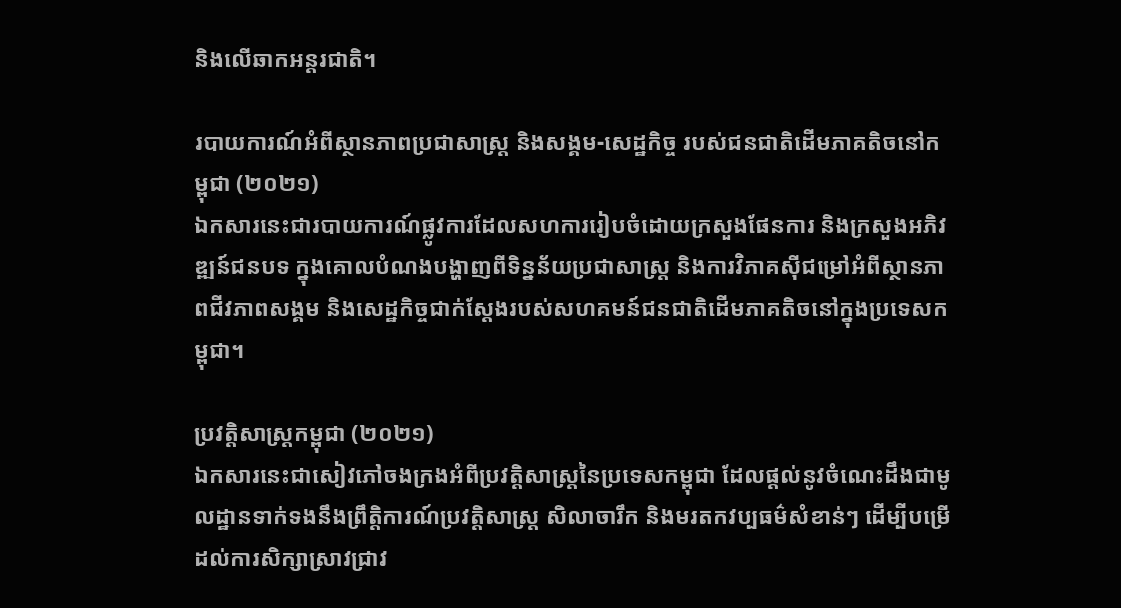និងលើឆាកអន្តរជាតិ។

របាយការណ៍អំពីស្ថានភាពប្រជាសាស្ត្រ និងសង្គម-សេដ្ឋកិច្ច របស់ជនជាតិដើមភាគតិចនៅកម្ពុជា (២០២១)
ឯកសារនេះជារបាយការណ៍ផ្លូវការដែលសហការរៀបចំដោយក្រសួងផែនការ និងក្រសួងអភិវឌ្ឍន៍ជនបទ ក្នុងគោលបំណងបង្ហាញពីទិន្នន័យប្រជាសាស្ត្រ និងការវិភាគស៊ីជម្រៅអំពីស្ថានភាពជីវភាពសង្គម និងសេដ្ឋកិច្ចជាក់ស្តែងរបស់សហគមន៍ជនជាតិដើមភាគតិចនៅក្នុងប្រទេសកម្ពុជា។

ប្រវត្តិសាស្ត្រកម្ពុជា (២០២១)
ឯកសារនេះជាសៀវភៅចងក្រងអំពីប្រវត្តិសាស្ត្រនៃប្រទេសកម្ពុជា ដែលផ្តល់នូវចំណេះដឹងជាមូលដ្ឋានទាក់ទងនឹងព្រឹត្តិការណ៍ប្រវត្តិសាស្ត្រ សិលាចារឹក និងមរតកវប្បធម៌សំខាន់ៗ ដើម្បីបម្រើដល់ការសិក្សាស្រាវជ្រាវ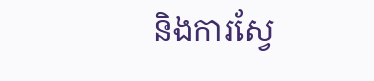និងការស្វែ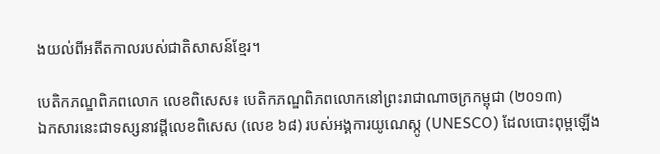ងយល់ពីអតីតកាលរបស់ជាតិសាសន៍ខ្មែរ។

បេតិកភណ្ឌពិភពលោក លេខពិសេស៖ បេតិកភណ្ឌពិភពលោកនៅព្រះរាជាណាចក្រកម្ពុជា (២០១៣)
ឯកសារនេះជាទស្សនាវដ្ដីលេខពិសេស (លេខ ៦៨) របស់អង្គការយូណេស្កូ (UNESCO) ដែលបោះពុម្ពឡើង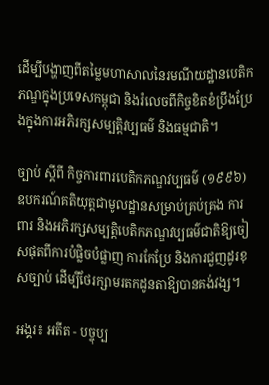ដើម្បីបង្ហាញពីតម្លៃមហាសាលនៃរមណីយដ្ឋានបេតិកភណ្ឌក្នុងប្រទេសកម្ពុជា និងរំលេចពីកិច្ចខិតខំប្រឹងប្រែងក្នុងការអភិរក្សសម្បត្តិវប្បធម៌ និងធម្មជាតិ។

ច្បាប់ ស្ដីពី កិច្ចការពារបេតិកភណ្ឌវប្បធម៌ (១៩៩៦)
ឧបករណ៍គតិយុត្តជាមូលដ្ឋានសម្រាប់គ្រប់គ្រង ការពារ និងអភិរក្សសម្បត្តិបេតិកភណ្ឌវប្បធម៌ជាតិឱ្យចៀសផុតពីការបំផ្លិចបំផ្លាញ ការកែប្រែ និងការជួញដូរខុសច្បាប់ ដើម្បីថែរក្សាមរតកដូនតាឱ្យបានគង់វង្ស។

អង្គរ៖ អតីត - បច្ចុប្ប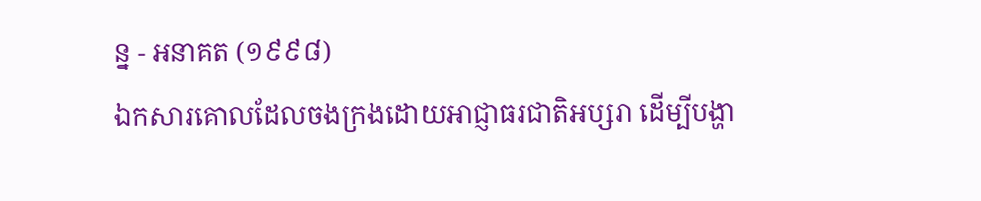ន្ន - អនាគត (១៩៩៨)
ឯកសារគោលដែលចងក្រងដោយអាជ្ញាធរជាតិអប្សរា ដើម្បីបង្ហា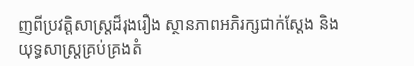ញពីប្រវត្តិសាស្ត្រដ៏រុងរឿង ស្ថានភាពអភិរក្សជាក់ស្ដែង និងយុទ្ធសាស្ត្រគ្រប់គ្រងតំ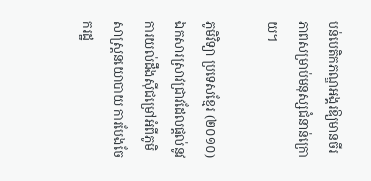បន់បេតិកភណ្ឌអង្គរឱ្យមានចីរភាពសម្រាប់មនុស្សជំនាន់ក្រោយ។

ភូមិវិទ្យា ប្រទេសខ្មែរ (២០១០)
ឯកសារស្រាវជ្រាវដែលផ្ដល់នូវការយល់ដឹងស៊ីជម្រៅអំពីភូមិសាស្ត្រនយោបាយ ការបែងចែករដ្ឋ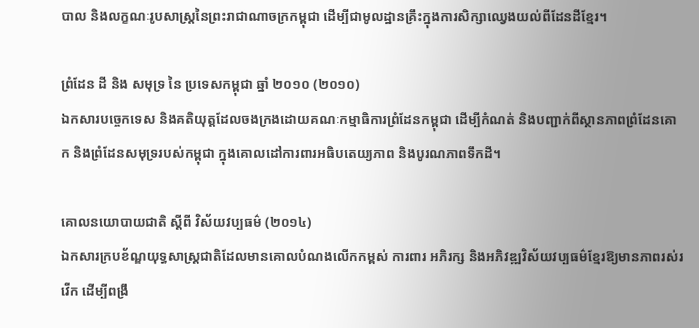បាល និងលក្ខណៈរូបសាស្ត្រនៃព្រះរាជាណាចក្រកម្ពុជា ដើម្បីជាមូលដ្ឋានគ្រឹះក្នុងការសិក្សាឈ្វេងយល់ពីដែនដីខ្មែរ។

ព្រំដែន ដី និង សមុទ្រ នៃ ប្រទេសកម្ពុជា ឆ្នាំ ២០១០ (២០១០)
ឯកសារបច្ចេកទេស និងគតិយុត្តដែលចងក្រងដោយគណៈកម្មាធិការព្រំដែនកម្ពុជា ដើម្បីកំណត់ និងបញ្ជាក់ពីស្ថានភាពព្រំដែនគោក និងព្រំដែនសមុទ្ររបស់កម្ពុជា ក្នុងគោលដៅការពារអធិបតេយ្យភាព និងបូរណភាពទឹកដី។

គោលនយោបាយជាតិ ស្តីពី វិស័យវប្បធម៌ (២០១៤)
ឯកសារក្របខ័ណ្ឌយុទ្ធសាស្ត្រជាតិដែលមានគោលបំណងលើកកម្ពស់ ការពារ អភិរក្ស និងអភិវឌ្ឍវិស័យវប្បធម៌ខ្មែរឱ្យមានភាពរស់រវើក ដើម្បីពង្រឹ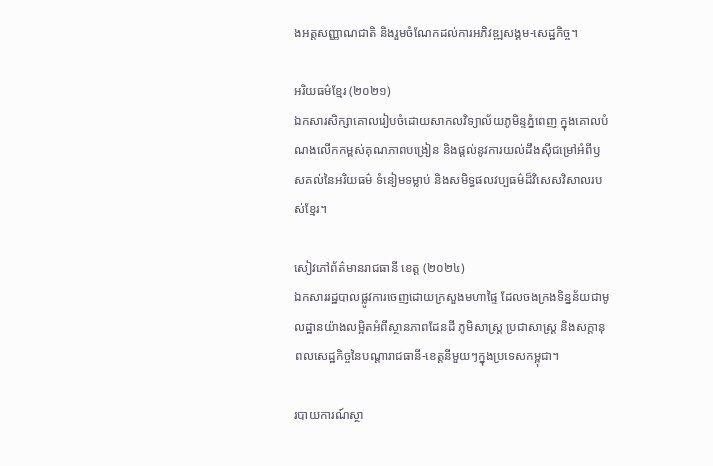ងអត្តសញ្ញាណជាតិ និងរួមចំណែកដល់ការអភិវឌ្ឍសង្គម-សេដ្ឋកិច្ច។

អរិយធម៌ខ្មែរ (២០២១)
ឯកសារសិក្សាគោលរៀបចំដោយសាកលវិទ្យាល័យភូមិន្ទភ្នំពេញ ក្នុងគោលបំណងលើកកម្ពស់គុណភាពបង្រៀន និងផ្ដល់នូវការយល់ដឹងស៊ីជម្រៅអំពីឫសគល់នៃអរិយធម៌ ទំនៀមទម្លាប់ និងសមិទ្ធផលវប្បធម៌ដ៏វិសេសវិសាលរបស់ខ្មែរ។

សៀវភៅព័ត៌មានរាជធានី ខេត្ត (២០២៤)
ឯកសាររដ្ឋបាលផ្លូវការចេញដោយក្រសួងមហាផ្ទៃ ដែលចងក្រងទិន្នន័យជាមូលដ្ឋានយ៉ាងលម្អិតអំពីស្ថានភាពដែនដី ភូមិសាស្ត្រ ប្រជាសាស្ត្រ និងសក្តានុពលសេដ្ឋកិច្ចនៃបណ្ដារាជធានី-ខេត្តនីមួយៗក្នុងប្រទេសកម្ពុជា។

របាយការណ៍ស្ថា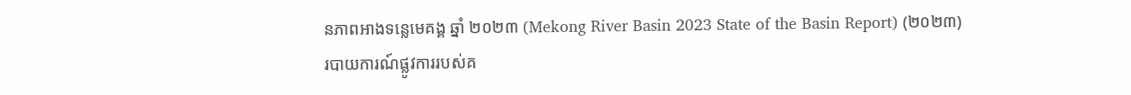នភាពអាងទន្លេមេគង្គ ឆ្នាំ ២០២៣ (Mekong River Basin 2023 State of the Basin Report) (២០២៣)
របាយការណ៍ផ្លូវការរបស់គ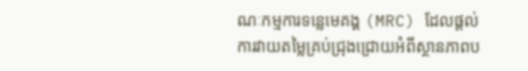ណៈកម្មការទន្លេមេគង្គ (MRC) ដែលផ្តល់ការវាយតម្លៃគ្រប់ជ្រុងជ្រោយអំពីស្ថានភាពប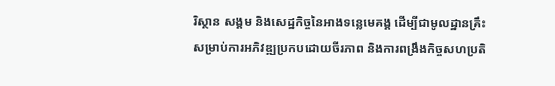រិស្ថាន សង្គម និងសេដ្ឋកិច្ចនៃអាងទន្លេមេគង្គ ដើម្បីជាមូលដ្ឋានគ្រឹះសម្រាប់ការអភិវឌ្ឍប្រកបដោយចីរភាព និងការពង្រឹងកិច្ចសហប្រតិ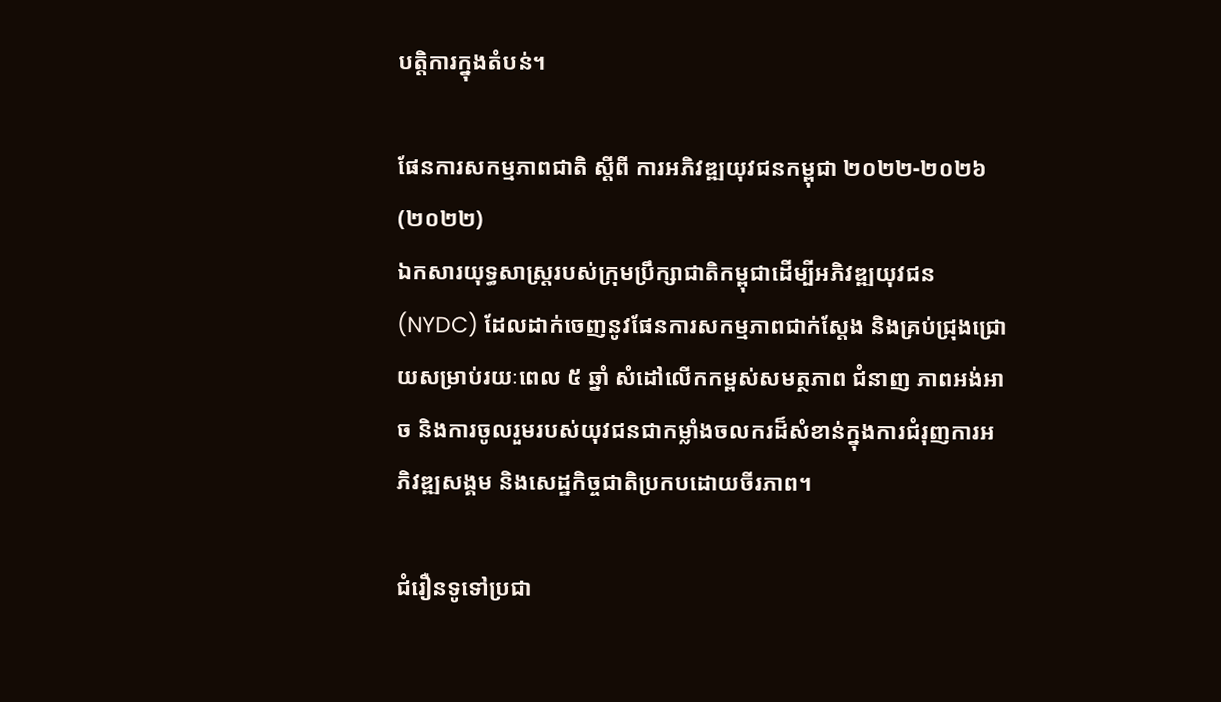បត្តិការក្នុងតំបន់។

ផែនការសកម្មភាពជាតិ ស្តីពី ការអភិវឌ្ឍយុវជនកម្ពុជា ២០២២-២០២៦ (២០២២)
ឯកសារយុទ្ធសាស្ត្ររបស់ក្រុមប្រឹក្សាជាតិកម្ពុជាដើម្បីអភិវឌ្ឍយុវជន (NYDC) ដែលដាក់ចេញនូវផែនការសកម្មភាពជាក់ស្តែង និងគ្រប់ជ្រុងជ្រោយសម្រាប់រយៈពេល ៥ ឆ្នាំ សំដៅលើកកម្ពស់សមត្ថភាព ជំនាញ ភាពអង់អាច និងការចូលរួមរបស់យុវជនជាកម្លាំងចលករដ៏សំខាន់ក្នុងការជំរុញការអភិវឌ្ឍសង្គម និងសេដ្ឋកិច្ចជាតិប្រកបដោយចីរភាព។

ជំរឿនទូទៅប្រជា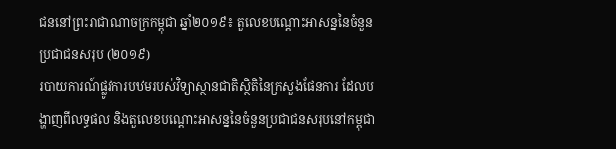ជននៅព្រះរាជាណាចក្រកម្ពុជា ឆ្នាំ២០១៩៖ តួលេខបណ្តោះអាសន្ននៃចំនួនប្រជាជនសរុប (២០១៩)
របាយការណ៍ផ្លូវការបឋមរបស់វិទ្យាស្ថានជាតិស្ថិតិនៃក្រសួងផែនការ ដែលបង្ហាញពីលទ្ធផល និងតួលេខបណ្តោះអាសន្ននៃចំនួនប្រជាជនសរុបនៅកម្ពុជា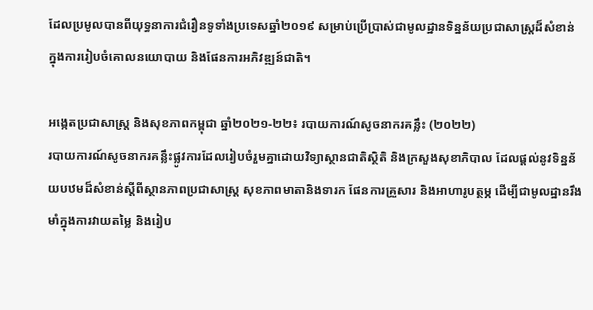ដែលប្រមូលបានពីយុទ្ធនាការជំរឿនទូទាំងប្រទេសឆ្នាំ២០១៩ សម្រាប់ប្រើប្រាស់ជាមូលដ្ឋានទិន្នន័យប្រជាសាស្ត្រដ៏សំខាន់ ក្នុងការរៀបចំគោលនយោបាយ និងផែនការអភិវឌ្ឍន៍ជាតិ។

អង្កេតប្រជាសាស្ត្រ និងសុខភាពកម្ពុជា ឆ្នាំ២០២១-២២៖ របាយការណ៍សូចនាករគន្លឹះ (២០២២)
របាយការណ៍សូចនាករគន្លឹះផ្លូវការដែលរៀបចំរួមគ្នាដោយវិទ្យាស្ថានជាតិស្ថិតិ និងក្រសួងសុខាភិបាល ដែលផ្តល់នូវទិន្នន័យបឋមដ៏សំខាន់ស្តីពីស្ថានភាពប្រជាសាស្ត្រ សុខភាពមាតានិងទារក ផែនការគ្រួសារ និងអាហារូបត្ថម្ភ ដើម្បីជាមូលដ្ឋានរឹងមាំក្នុងការវាយតម្លៃ និងរៀប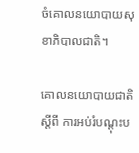ចំគោលនយោបាយសុខាភិបាលជាតិ។

គោលនយោបាយជាតិ ស្តីពី ការអប់រំបណ្តុះប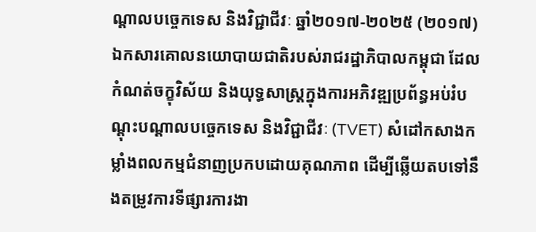ណ្តាលបច្ចេកទេស និងវិជ្ជាជីវៈ ឆ្នាំ២០១៧-២០២៥ (២០១៧)
ឯកសារគោលនយោបាយជាតិរបស់រាជរដ្ឋាភិបាលកម្ពុជា ដែលកំណត់ចក្ខុវិស័យ និងយុទ្ធសាស្ត្រក្នុងការអភិវឌ្ឍប្រព័ន្ធអប់រំបណ្តុះបណ្តាលបច្ចេកទេស និងវិជ្ជាជីវៈ (TVET) សំដៅកសាងកម្លាំងពលកម្មជំនាញប្រកបដោយគុណភាព ដើម្បីឆ្លើយតបទៅនឹងតម្រូវការទីផ្សារការងា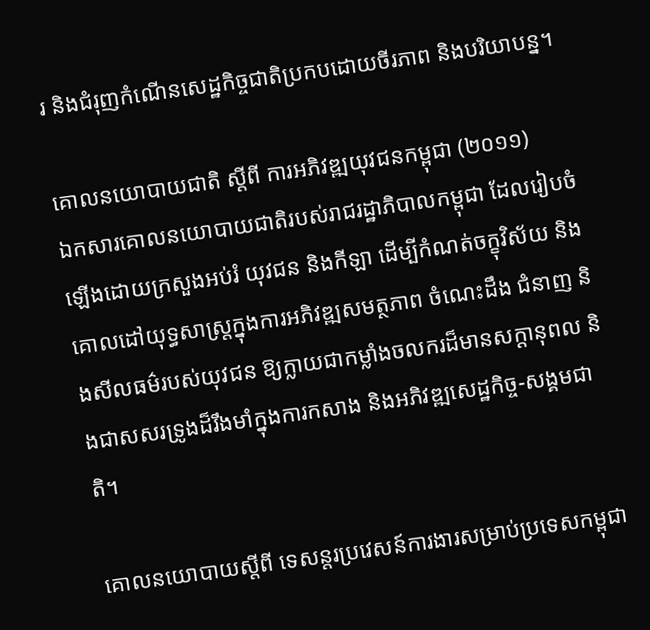រ និងជំរុញកំណើនសេដ្ឋកិច្ចជាតិប្រកបដោយចីរភាព និងបរិយាបន្ន។

គោលនយោបាយជាតិ ស្តីពី ការអភិវឌ្ឍយុវជនកម្ពុជា (២០១១)
ឯកសារគោលនយោបាយជាតិរបស់រាជរដ្ឋាភិបាលកម្ពុជា ដែលរៀបចំឡើងដោយក្រសួងអប់រំ យុវជន និងកីឡា ដើម្បីកំណត់ចក្ខុវិស័យ និងគោលដៅយុទ្ធសាស្ត្រក្នុងការអភិវឌ្ឍសមត្ថភាព ចំណេះដឹង ជំនាញ និងសីលធម៌របស់យុវជន ឱ្យក្លាយជាកម្លាំងចលករដ៏មានសក្តានុពល និងជាសសរទ្រូងដ៏រឹងមាំក្នុងការកសាង និងអភិវឌ្ឍសេដ្ឋកិច្ច-សង្គមជាតិ។

គោលនយោបាយស្តីពី ទេសន្តរប្រវេសន៍ការងារសម្រាប់ប្រទេសកម្ពុជា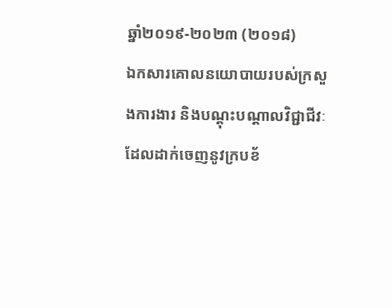ឆ្នាំ២០១៩-២០២៣ (២០១៨)
ឯកសារគោលនយោបាយរបស់ក្រសួងការងារ និងបណ្តុះបណ្តាលវិជ្ជាជីវៈ ដែលដាក់ចេញនូវក្របខ័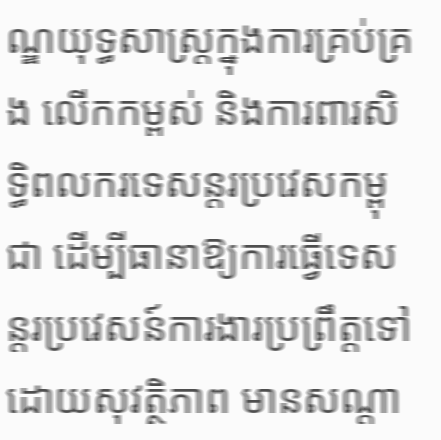ណ្ឌយុទ្ធសាស្ត្រក្នុងការគ្រប់គ្រង លើកកម្ពស់ និងការពារសិទ្ធិពលករទេសន្តរប្រវេសកម្ពុជា ដើម្បីធានាឱ្យការធ្វើទេសន្តរប្រវេសន៍ការងារប្រព្រឹត្តទៅដោយសុវត្ថិភាព មានសណ្តា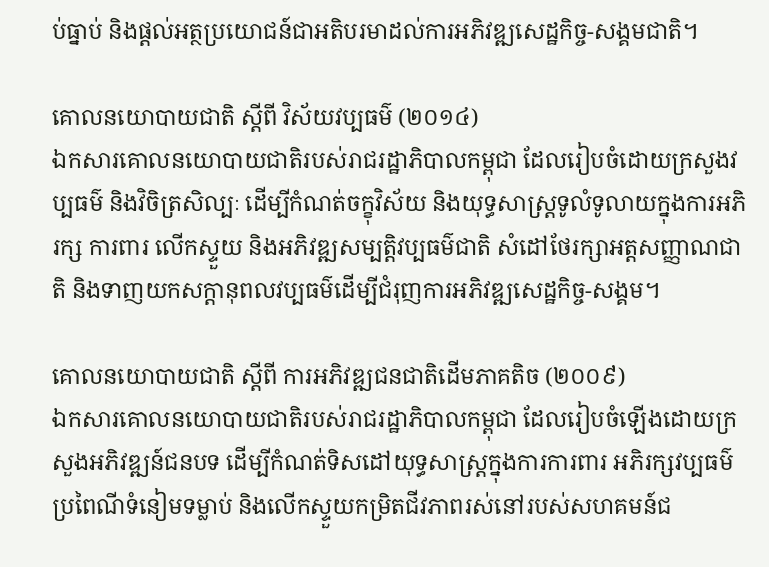ប់ធ្នាប់ និងផ្តល់អត្ថប្រយោជន៍ជាអតិបរមាដល់ការអភិវឌ្ឍសេដ្ឋកិច្ច-សង្គមជាតិ។

គោលនយោបាយជាតិ ស្តីពី វិស័យវប្បធម៌ (២០១៤)
ឯកសារគោលនយោបាយជាតិរបស់រាជរដ្ឋាភិបាលកម្ពុជា ដែលរៀបចំដោយក្រសួងវប្បធម៌ និងវិចិត្រសិល្បៈ ដើម្បីកំណត់ចក្ខុវិស័យ និងយុទ្ធសាស្ត្រទូលំទូលាយក្នុងការអភិរក្ស ការពារ លើកស្ទួយ និងអភិវឌ្ឍសម្បត្តិវប្បធម៌ជាតិ សំដៅថែរក្សាអត្តសញ្ញាណជាតិ និងទាញយកសក្តានុពលវប្បធម៌ដើម្បីជំរុញការអភិវឌ្ឍសេដ្ឋកិច្ច-សង្គម។

គោលនយោបាយជាតិ ស្តីពី ការអភិវឌ្ឍជនជាតិដើមភាគតិច (២០០៩)
ឯកសារគោលនយោបាយជាតិរបស់រាជរដ្ឋាភិបាលកម្ពុជា ដែលរៀបចំឡើងដោយក្រសួងអភិវឌ្ឍន៍ជនបទ ដើម្បីកំណត់ទិសដៅយុទ្ធសាស្ត្រក្នុងការការពារ អភិរក្សវប្បធម៌ ប្រពៃណីទំនៀមទម្លាប់ និងលើកស្ទួយកម្រិតជីវភាពរស់នៅរបស់សហគមន៍ជ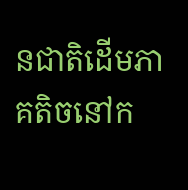នជាតិដើមភាគតិចនៅក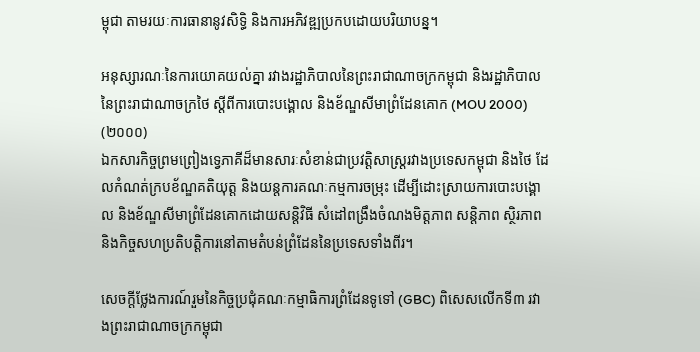ម្ពុជា តាមរយៈការធានានូវសិទ្ធិ និងការអភិវឌ្ឍប្រកបដោយបរិយាបន្ន។

អនុស្សារណៈនៃការយោគយល់គ្នា រវាងរដ្ឋាភិបាលនៃព្រះរាជាណាចក្រកម្ពុជា និងរដ្ឋាភិបាលនៃព្រះរាជាណាចក្រថៃ ស្តីពីការបោះបង្គោល និងខ័ណ្ឌសីមាព្រំដែនគោក (MOU 2000) (២០០០)
ឯកសារកិច្ចព្រមព្រៀងទ្វេភាគីដ៏មានសារៈសំខាន់ជាប្រវត្តិសាស្ត្ររវាងប្រទេសកម្ពុជា និងថៃ ដែលកំណត់ក្របខ័ណ្ឌគតិយុត្ត និងយន្តការគណៈកម្មការចម្រុះ ដើម្បីដោះស្រាយការបោះបង្គោល និងខ័ណ្ឌសីមាព្រំដែនគោកដោយសន្តិវិធី សំដៅពង្រឹងចំណងមិត្តភាព សន្តិភាព ស្ថិរភាព និងកិច្ចសហប្រតិបត្តិការនៅតាមតំបន់ព្រំដែននៃប្រទេសទាំងពីរ។

សេចក្តីថ្លែងការណ៍រួមនៃកិច្ចប្រជុំគណៈកម្មាធិការព្រំដែនទូទៅ (GBC) ពិសេសលើកទី៣ រវាងព្រះរាជាណាចក្រកម្ពុជា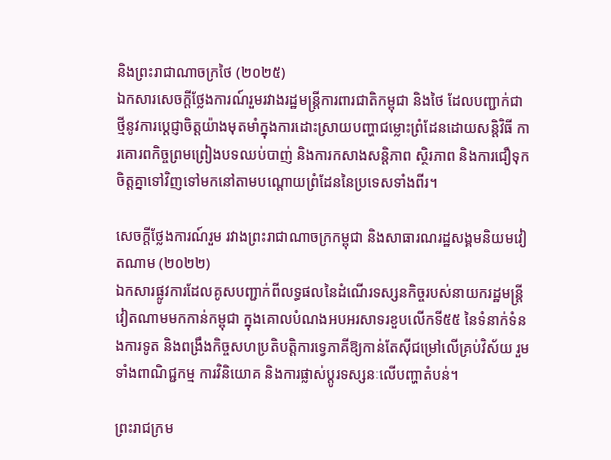និងព្រះរាជាណាចក្រថៃ (២០២៥)
ឯកសារសេចក្តីថ្លែងការណ៍រួមរវាងរដ្ឋមន្ត្រីការពារជាតិកម្ពុជា និងថៃ ដែលបញ្ជាក់ជាថ្មីនូវការប្តេជ្ញាចិត្តយ៉ាងមុតមាំក្នុងការដោះស្រាយបញ្ហាជម្លោះព្រំដែនដោយសន្តិវិធី ការគោរពកិច្ចព្រមព្រៀងបទឈប់បាញ់ និងការកសាងសន្តិភាព ស្ថិរភាព និងការជឿទុកចិត្តគ្នាទៅវិញទៅមកនៅតាមបណ្តោយព្រំដែននៃប្រទេសទាំងពីរ។

សេចក្តីថ្លែងការណ៍រួម រវាងព្រះរាជាណាចក្រកម្ពុជា និងសាធារណរដ្ឋសង្គមនិយមវៀតណាម (២០២២)
ឯកសារផ្លូវការដែលគូសបញ្ជាក់ពីលទ្ធផលនៃដំណើរទស្សនកិច្ចរបស់នាយករដ្ឋមន្ត្រីវៀតណាមមកកាន់កម្ពុជា ក្នុងគោលបំណងអបអរសាទរខួបលើកទី៥៥ នៃទំនាក់ទំនងការទូត និងពង្រឹងកិច្ចសហប្រតិបត្តិការទ្វេភាគីឱ្យកាន់តែស៊ីជម្រៅលើគ្រប់វិស័យ រួមទាំងពាណិជ្ជកម្ម ការវិនិយោគ និងការផ្លាស់ប្តូរទស្សនៈលើបញ្ហាតំបន់។

ព្រះរាជក្រម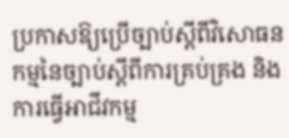ប្រកាសឱ្យប្រើច្បាប់ស្តីពីវិសោធនកម្មនៃច្បាប់ស្តីពីការគ្រប់គ្រង និងការធ្វើអាជីវកម្ម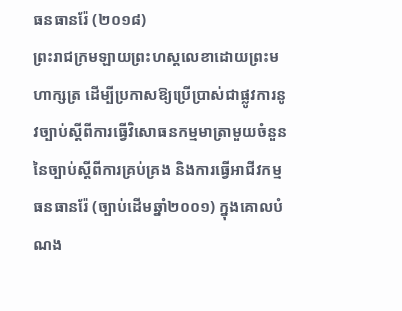ធនធានរ៉ែ (២០១៨)
ព្រះរាជក្រមឡាយព្រះហស្តលេខាដោយព្រះមហាក្សត្រ ដើម្បីប្រកាសឱ្យប្រើប្រាស់ជាផ្លូវការនូវច្បាប់ស្តីពីការធ្វើវិសោធនកម្មមាត្រាមួយចំនួននៃច្បាប់ស្តីពីការគ្រប់គ្រង និងការធ្វើអាជីវកម្មធនធានរ៉ែ (ច្បាប់ដើមឆ្នាំ២០០១) ក្នុងគោលបំណង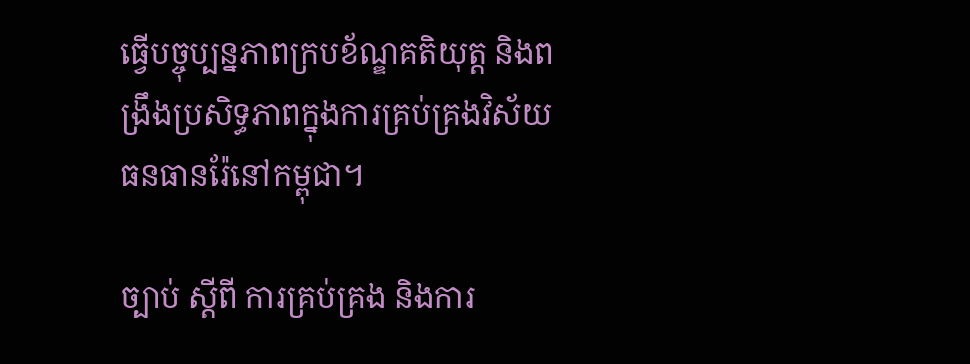ធ្វើបច្ចុប្បន្នភាពក្របខ័ណ្ឌគតិយុត្ត និងពង្រឹងប្រសិទ្ធភាពក្នុងការគ្រប់គ្រងវិស័យធនធានរ៉ែនៅកម្ពុជា។

ច្បាប់ ស្តីពី ការគ្រប់គ្រង និងការ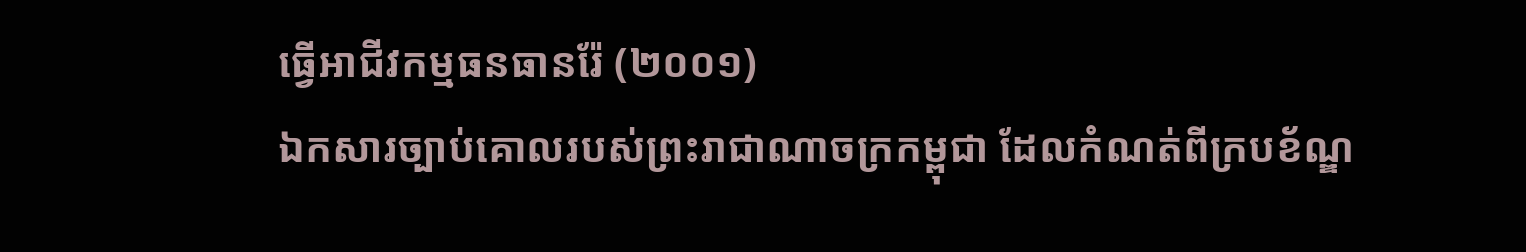ធ្វើអាជីវកម្មធនធានរ៉ែ (២០០១)
ឯកសារច្បាប់គោលរបស់ព្រះរាជាណាចក្រកម្ពុជា ដែលកំណត់ពីក្របខ័ណ្ឌ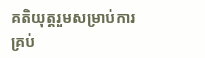គតិយុត្តរួមសម្រាប់ការគ្រប់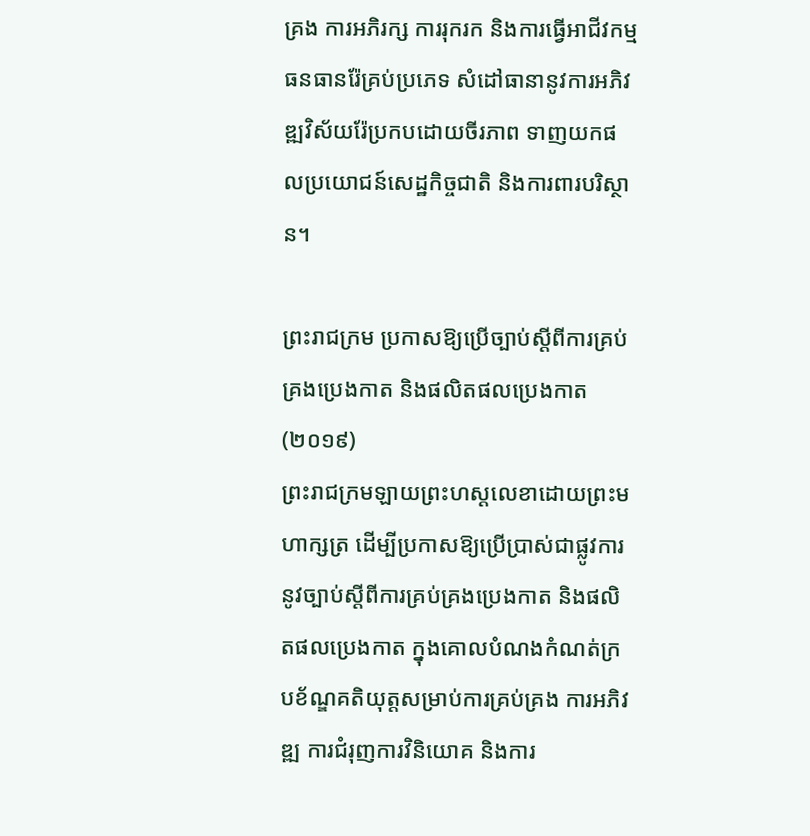គ្រង ការអភិរក្ស ការរុករក និងការធ្វើអាជីវកម្មធនធានរ៉ែគ្រប់ប្រភេទ សំដៅធានានូវការអភិវឌ្ឍវិស័យរ៉ែប្រកបដោយចីរភាព ទាញយកផលប្រយោជន៍សេដ្ឋកិច្ចជាតិ និងការពារបរិស្ថាន។

ព្រះរាជក្រម ប្រកាសឱ្យប្រើច្បាប់ស្តីពីការគ្រប់គ្រងប្រេងកាត និងផលិតផលប្រេងកាត (២០១៩)
ព្រះរាជក្រមឡាយព្រះហស្តលេខាដោយព្រះមហាក្សត្រ ដើម្បីប្រកាសឱ្យប្រើប្រាស់ជាផ្លូវការនូវច្បាប់ស្តីពីការគ្រប់គ្រងប្រេងកាត និងផលិតផលប្រេងកាត ក្នុងគោលបំណងកំណត់ក្របខ័ណ្ឌគតិយុត្តសម្រាប់ការគ្រប់គ្រង ការអភិវឌ្ឍ ការជំរុញការវិនិយោគ និងការ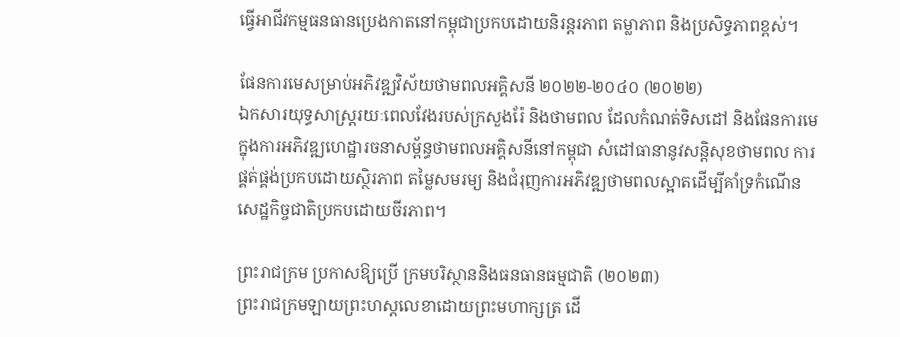ធ្វើអាជីវកម្មធនធានប្រេងកាតនៅកម្ពុជាប្រកបដោយនិរន្តរភាព តម្លាភាព និងប្រសិទ្ធភាពខ្ពស់។

ផែនការមេសម្រាប់អភិវឌ្ឍវិស័យថាមពលអគ្គិសនី ២០២២-២០៤០ (២០២២)
ឯកសារយុទ្ធសាស្ត្ររយៈពេលវែងរបស់ក្រសួងរ៉ែ និងថាមពល ដែលកំណត់ទិសដៅ និងផែនការមេក្នុងការអភិវឌ្ឍហេដ្ឋារចនាសម្ព័ន្ធថាមពលអគ្គិសនីនៅកម្ពុជា សំដៅធានានូវសន្តិសុខថាមពល ការផ្គត់ផ្គង់ប្រកបដោយស្ថិរភាព តម្លៃសមរម្យ និងជំរុញការអភិវឌ្ឍថាមពលស្អាតដើម្បីគាំទ្រកំណើនសេដ្ឋកិច្ចជាតិប្រកបដោយចីរភាព។

ព្រះរាជក្រម ប្រកាសឱ្យប្រើ ក្រមបរិស្ថាននិងធនធានធម្មជាតិ (២០២៣)
ព្រះរាជក្រមឡាយព្រះហស្តលេខាដោយព្រះមហាក្សត្រ ដើ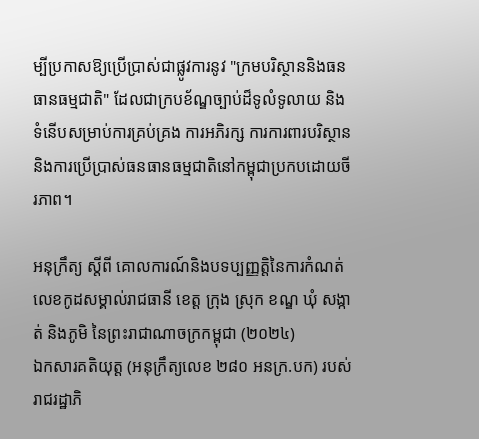ម្បីប្រកាសឱ្យប្រើប្រាស់ជាផ្លូវការនូវ "ក្រមបរិស្ថាននិងធនធានធម្មជាតិ" ដែលជាក្របខ័ណ្ឌច្បាប់ដ៏ទូលំទូលាយ និងទំនើបសម្រាប់ការគ្រប់គ្រង ការអភិរក្ស ការការពារបរិស្ថាន និងការប្រើប្រាស់ធនធានធម្មជាតិនៅកម្ពុជាប្រកបដោយចីរភាព។

អនុក្រឹត្យ ស្តីពី គោលការណ៍និងបទប្បញ្ញត្តិនៃការកំណត់លេខកូដសម្គាល់រាជធានី ខេត្ត ក្រុង ស្រុក ខណ្ឌ ឃុំ សង្កាត់ និងភូមិ នៃព្រះរាជាណាចក្រកម្ពុជា (២០២៤)
ឯកសារគតិយុត្ត (អនុក្រឹត្យលេខ ២៨០ អនក្រ.បក) របស់រាជរដ្ឋាភិ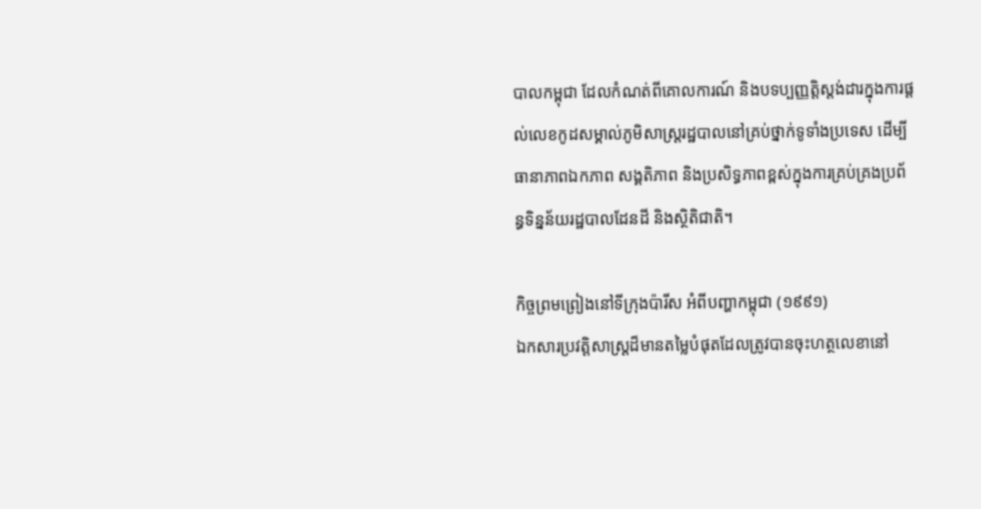បាលកម្ពុជា ដែលកំណត់ពីគោលការណ៍ និងបទប្បញ្ញត្តិស្តង់ដារក្នុងការផ្តល់លេខកូដសម្គាល់ភូមិសាស្ត្ររដ្ឋបាលនៅគ្រប់ថ្នាក់ទូទាំងប្រទេស ដើម្បីធានាភាពឯកភាព សង្គតិភាព និងប្រសិទ្ធភាពខ្ពស់ក្នុងការគ្រប់គ្រងប្រព័ន្ធទិន្នន័យរដ្ឋបាលដែនដី និងស្ថិតិជាតិ។

កិច្ចព្រមព្រៀងនៅទីក្រុងប៉ារីស អំពីបញ្ហាកម្ពុជា (១៩៩១)
ឯកសារប្រវត្តិសាស្ត្រដ៏មានតម្លៃបំផុតដែលត្រូវបានចុះហត្ថលេខានៅ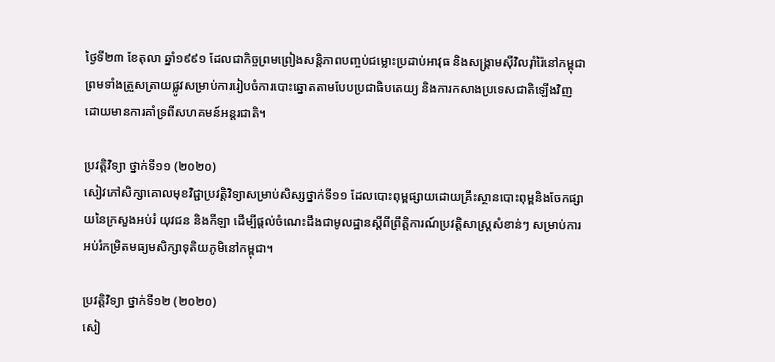ថ្ងៃទី២៣ ខែតុលា ឆ្នាំ១៩៩១ ដែលជាកិច្ចព្រមព្រៀងសន្តិភាពបញ្ចប់ជម្លោះប្រដាប់អាវុធ និងសង្គ្រាមស៊ីវិលរ៉ាំរ៉ៃនៅកម្ពុជា ព្រមទាំងត្រួសត្រាយផ្លូវសម្រាប់ការរៀបចំការបោះឆ្នោតតាមបែបប្រជាធិបតេយ្យ និងការកសាងប្រទេសជាតិឡើងវិញដោយមានការគាំទ្រពីសហគមន៍អន្តរជាតិ។

ប្រវត្តិវិទ្យា ថ្នាក់ទី១១ (២០២០)
សៀវភៅសិក្សាគោលមុខវិជ្ជាប្រវត្តិវិទ្យាសម្រាប់សិស្សថ្នាក់ទី១១ ដែលបោះពុម្ពផ្សាយដោយគ្រឹះស្ថានបោះពុម្ពនិងចែកផ្សាយនៃក្រសួងអប់រំ យុវជន និងកីឡា ដើម្បីផ្តល់ចំណេះដឹងជាមូលដ្ឋានស្តីពីព្រឹត្តិការណ៍ប្រវត្តិសាស្ត្រសំខាន់ៗ សម្រាប់ការអប់រំកម្រិតមធ្យមសិក្សាទុតិយភូមិនៅកម្ពុជា។

ប្រវត្តិវិទ្យា ថ្នាក់ទី១២ (២០២០)
សៀ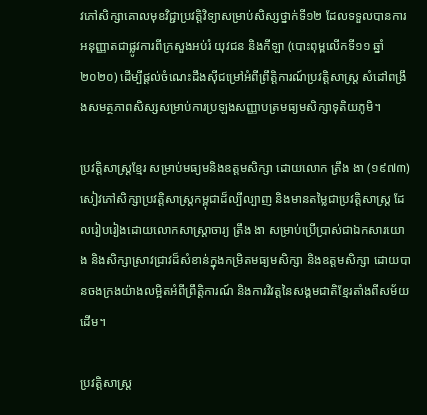វភៅសិក្សាគោលមុខវិជ្ជាប្រវត្តិវិទ្យាសម្រាប់សិស្សថ្នាក់ទី១២ ដែលទទួលបានការអនុញ្ញាតជាផ្លូវការពីក្រសួងអប់រំ យុវជន និងកីឡា (បោះពុម្ពលើកទី១១ ឆ្នាំ២០២០) ដើម្បីផ្តល់ចំណេះដឹងស៊ីជម្រៅអំពីព្រឹត្តិការណ៍ប្រវត្តិសាស្ត្រ សំដៅពង្រឹងសមត្ថភាពសិស្សសម្រាប់ការប្រឡងសញ្ញាបត្រមធ្យមសិក្សាទុតិយភូមិ។

ប្រវត្តិសាស្ត្រខ្មែរ សម្រាប់មធ្យមនិងឧត្តមសិក្សា ដោយលោក ត្រឹង ងា (១៩៧៣)
សៀវភៅសិក្សាប្រវត្តិសាស្ត្រកម្ពុជាដ៏ល្បីល្បាញ និងមានតម្លៃជាប្រវត្តិសាស្ត្រ ដែលរៀបរៀងដោយលោកសាស្ត្រាចារ្យ ត្រឹង ងា សម្រាប់ប្រើប្រាស់ជាឯកសារយោង និងសិក្សាស្រាវជ្រាវដ៏សំខាន់ក្នុងកម្រិតមធ្យមសិក្សា និងឧត្តមសិក្សា ដោយបានចងក្រងយ៉ាងលម្អិតអំពីព្រឹត្តិការណ៍ និងការវិវត្តនៃសង្គមជាតិខ្មែរតាំងពីសម័យដើម។

ប្រវត្តិសាស្ត្រ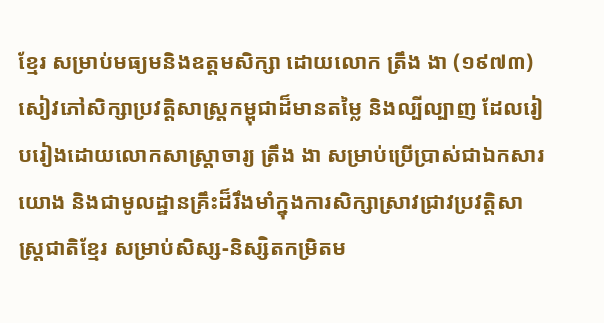ខ្មែរ សម្រាប់មធ្យមនិងឧត្តមសិក្សា ដោយលោក ត្រឹង ងា (១៩៧៣)
សៀវភៅសិក្សាប្រវត្តិសាស្ត្រកម្ពុជាដ៏មានតម្លៃ និងល្បីល្បាញ ដែលរៀបរៀងដោយលោកសាស្ត្រាចារ្យ ត្រឹង ងា សម្រាប់ប្រើប្រាស់ជាឯកសារយោង និងជាមូលដ្ឋានគ្រឹះដ៏រឹងមាំក្នុងការសិក្សាស្រាវជ្រាវប្រវត្តិសាស្ត្រជាតិខ្មែរ សម្រាប់សិស្ស-និស្សិតកម្រិតម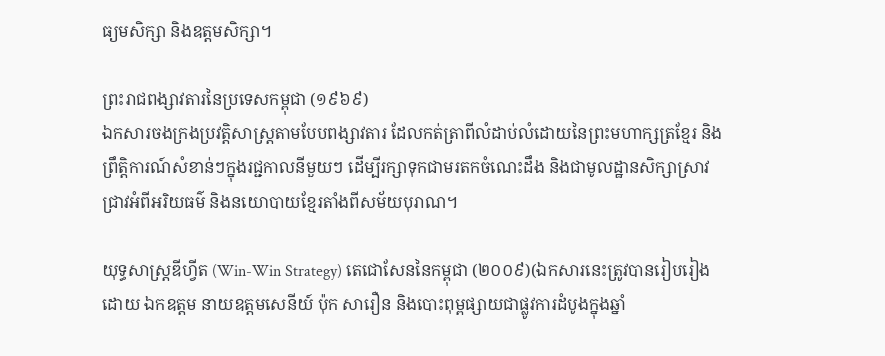ធ្យមសិក្សា និងឧត្តមសិក្សា។

ព្រះរាជពង្សាវតារនៃប្រទេសកម្ពុជា (១៩៦៩)
ឯកសារចងក្រងប្រវត្តិសាស្ត្រតាមបែបពង្សាវតារ ដែលកត់ត្រាពីលំដាប់លំដោយនៃព្រះមហាក្សត្រខ្មែរ និងព្រឹត្តិការណ៍សំខាន់ៗក្នុងរជ្ជកាលនីមួយៗ ដើម្បីរក្សាទុកជាមរតកចំណេះដឹង និងជាមូលដ្ឋានសិក្សាស្រាវជ្រាវអំពីអរិយធម៌ និងនយោបាយខ្មែរតាំងពីសម័យបុរាណ។

យុទ្ធសាស្ត្រឌីហ្វីត (Win-Win Strategy) តេជោសែននៃកម្ពុជា (២០០៩)(ឯកសារនេះត្រូវបានរៀបរៀងដោយ ឯកឧត្តម នាយឧត្តមសេនីយ៍ ប៉ុក សារឿន និងបោះពុម្ពផ្សាយជាផ្លូវការដំបូងក្នុងឆ្នាំ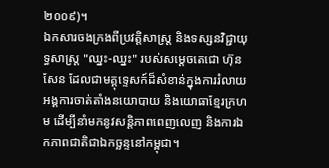២០០៩)។
ឯកសារចងក្រងពីប្រវត្តិសាស្ត្រ និងទស្សនវិជ្ជាយុទ្ធសាស្ត្រ "ឈ្នះ-ឈ្នះ" របស់សម្ដេចតេជោ ហ៊ុន សែន ដែលជាមគ្គុទ្ទេសក៍ដ៏សំខាន់ក្នុងការរំលាយអង្គការចាត់តាំងនយោបាយ និងយោធាខ្មែរក្រហម ដើម្បីនាំមកនូវសន្តិភាពពេញលេញ និងការឯកភាពជាតិជាឯកច្ឆន្ទនៅកម្ពុជា។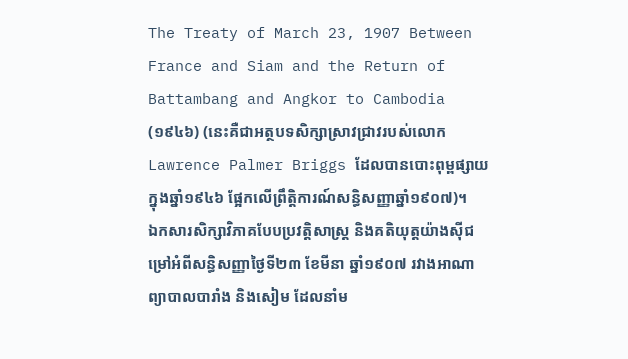The Treaty of March 23, 1907 Between France and Siam and the Return of Battambang and Angkor to Cambodia (១៩៤៦) (នេះគឺជាអត្ថបទសិក្សាស្រាវជ្រាវរបស់លោក Lawrence Palmer Briggs ដែលបានបោះពុម្ពផ្សាយក្នុងឆ្នាំ១៩៤៦ ផ្អែកលើព្រឹត្តិការណ៍សន្ធិសញ្ញាឆ្នាំ១៩០៧)។
ឯកសារសិក្សាវិភាគបែបប្រវត្តិសាស្ត្រ និងគតិយុត្តយ៉ាងស៊ីជម្រៅអំពីសន្ធិសញ្ញាថ្ងៃទី២៣ ខែមីនា ឆ្នាំ១៩០៧ រវាងអាណាព្យាបាលបារាំង និងសៀម ដែលនាំម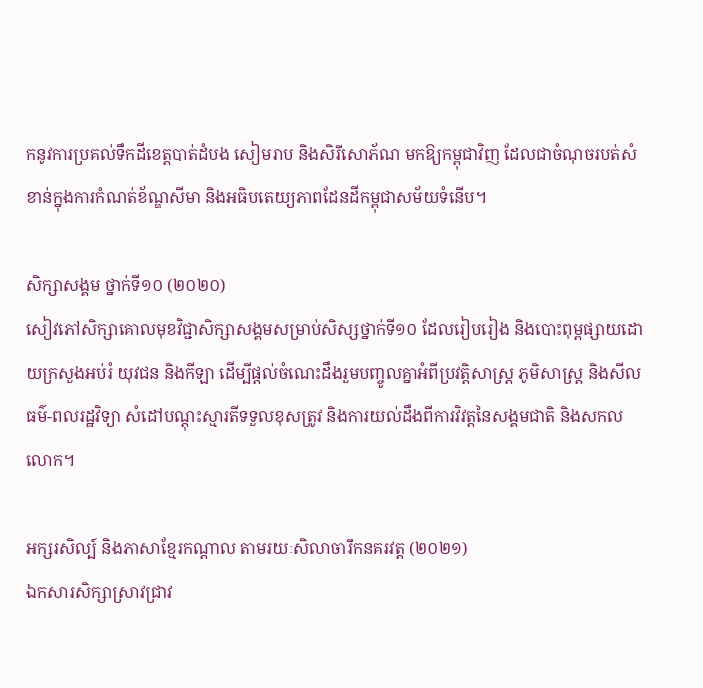កនូវការប្រគល់ទឹកដីខេត្តបាត់ដំបង សៀមរាប និងសិរីសោភ័ណ មកឱ្យកម្ពុជាវិញ ដែលជាចំណុចរបត់សំខាន់ក្នុងការកំណត់ខ័ណ្ឌសីមា និងអធិបតេយ្យភាពដែនដីកម្ពុជាសម័យទំនើប។

សិក្សាសង្គម ថ្នាក់ទី១០ (២០២០)
សៀវភៅសិក្សាគោលមុខវិជ្ជាសិក្សាសង្គមសម្រាប់សិស្សថ្នាក់ទី១០ ដែលរៀបរៀង និងបោះពុម្ពផ្សាយដោយក្រសួងអប់រំ យុវជន និងកីឡា ដើម្បីផ្តល់ចំណេះដឹងរួមបញ្ចូលគ្នាអំពីប្រវត្តិសាស្ត្រ ភូមិសាស្ត្រ និងសីលធម៌-ពលរដ្ឋវិទ្យា សំដៅបណ្តុះស្មារតីទទួលខុសត្រូវ និងការយល់ដឹងពីការវិវត្តនៃសង្គមជាតិ និងសកលលោក។

អក្សរសិល្ប៍ និងភាសាខ្មែរកណ្ដាល តាមរយៈសិលាចារឹកនគរវត្ត (២០២១)
ឯកសារសិក្សាស្រាវជ្រាវ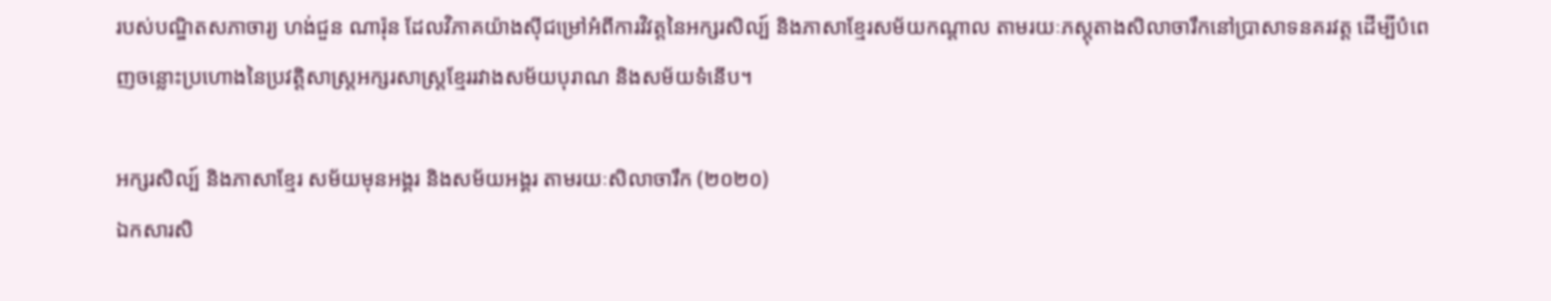របស់បណ្ឌិតសភាចារ្យ ហង់ជួន ណារ៉ុន ដែលវិភាគយ៉ាងស៊ីជម្រៅអំពីការវិវត្តនៃអក្សរសិល្ប៍ និងភាសាខ្មែរសម័យកណ្ដាល តាមរយៈភស្តុតាងសិលាចារឹកនៅប្រាសាទនគរវត្ត ដើម្បីបំពេញចន្លោះប្រហោងនៃប្រវត្តិសាស្ត្រអក្សរសាស្ត្រខ្មែររវាងសម័យបុរាណ និងសម័យទំនើប។

អក្សរសិល្ប៍ និងភាសាខ្មែរ សម័យមុនអង្គរ និងសម័យអង្គរ តាមរយៈសិលាចារឹក (២០២០)
ឯកសារសិ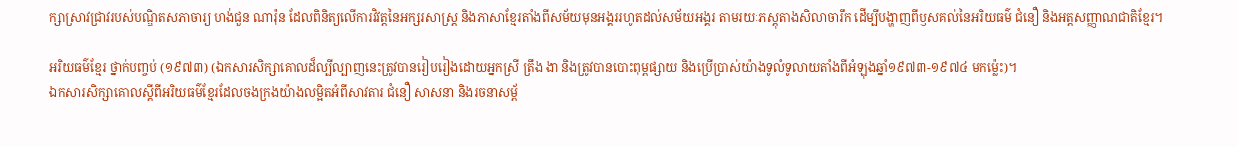ក្សាស្រាវជ្រាវរបស់បណ្ឌិតសភាចារ្យ ហង់ជួន ណារ៉ុន ដែលពិនិត្យលើការវិវត្តនៃអក្សរសាស្ត្រ និងភាសាខ្មែរតាំងពីសម័យមុនអង្គររហូតដល់សម័យអង្គរ តាមរយៈភស្តុតាងសិលាចារឹក ដើម្បីបង្ហាញពីឫសគល់នៃអរិយធម៌ ជំនឿ និងអត្តសញ្ញាណជាតិខ្មែរ។

អរិយធម៌ខ្មែរ ថ្នាក់បញ្ចប់ (១៩៧៣) (ឯកសារសិក្សាគោលដ៏ល្បីល្បាញនេះត្រូវបានរៀបរៀងដោយអ្នកស្រី ត្រឹង ងា និងត្រូវបានបោះពុម្ពផ្សាយ និងប្រើប្រាស់យ៉ាងទូលំទូលាយតាំងពីអំឡុងឆ្នាំ១៩៧៣-១៩៧៤ មកម៉្លេះ)។
ឯកសារសិក្សាគោលស្តីពីអរិយធម៌ខ្មែរដែលចងក្រងយ៉ាងលម្អិតអំពីសាវតារ ជំនឿ សាសនា និងរចនាសម្ព័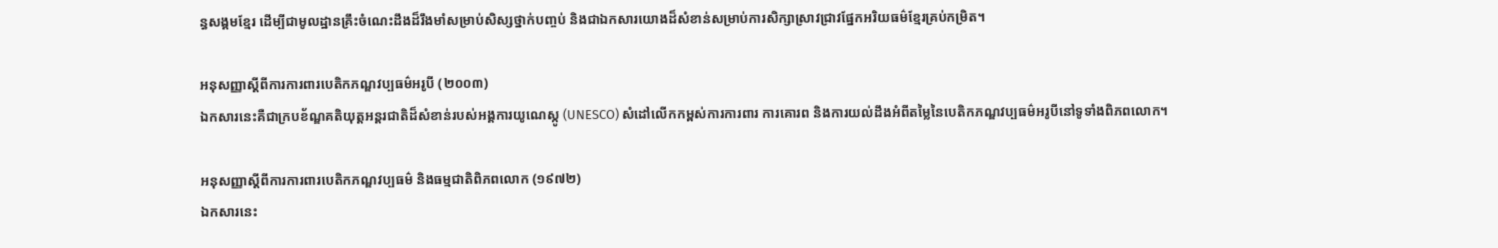ន្ធសង្គមខ្មែរ ដើម្បីជាមូលដ្ឋានគ្រឹះចំណេះដឹងដ៏រឹងមាំសម្រាប់សិស្សថ្នាក់បញ្ចប់ និងជាឯកសារយោងដ៏សំខាន់សម្រាប់ការសិក្សាស្រាវជ្រាវផ្នែកអរិយធម៌ខ្មែរគ្រប់កម្រិត។

អនុសញ្ញាស្តីពីការការពារបេតិកភណ្ឌវប្បធម៌អរូបី (២០០៣)
ឯកសារនេះគឺជាក្របខ័ណ្ឌគតិយុត្តអន្តរជាតិដ៏សំខាន់របស់អង្គការយូណេស្កូ (UNESCO) សំដៅលើកកម្ពស់ការការពារ ការគោរព និងការយល់ដឹងអំពីតម្លៃនៃបេតិកភណ្ឌវប្បធម៌អរូបីនៅទូទាំងពិភពលោក។

អនុសញ្ញាស្តីពីការការពារបេតិកភណ្ឌវប្បធម៌ និងធម្មជាតិពិភពលោក (១៩៧២)
ឯកសារនេះ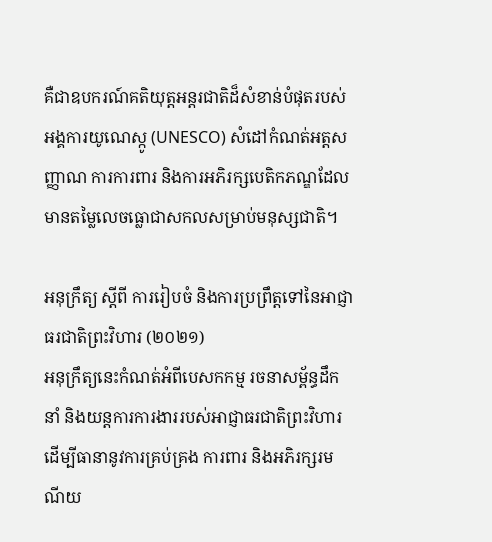គឺជាឧបករណ៍គតិយុត្តអន្តរជាតិដ៏សំខាន់បំផុតរបស់អង្គការយូណេស្កូ (UNESCO) សំដៅកំណត់អត្តសញ្ញាណ ការការពារ និងការអភិរក្សបេតិកភណ្ឌដែលមានតម្លៃលេចធ្លោជាសកលសម្រាប់មនុស្សជាតិ។

អនុក្រឹត្យ ស្តីពី ការរៀបចំ និងការប្រព្រឹត្តទៅនៃអាជ្ញាធរជាតិព្រះវិហារ (២០២១)
អនុក្រឹត្យនេះកំណត់អំពីបេសកកម្ម រចនាសម្ព័ន្ធដឹកនាំ និងយន្តការការងាររបស់អាជ្ញាធរជាតិព្រះវិហារ ដើម្បីធានានូវការគ្រប់គ្រង ការពារ និងអភិរក្សរមណីយ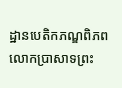ដ្ឋានបេតិកភណ្ឌពិភពលោកប្រាសាទព្រះ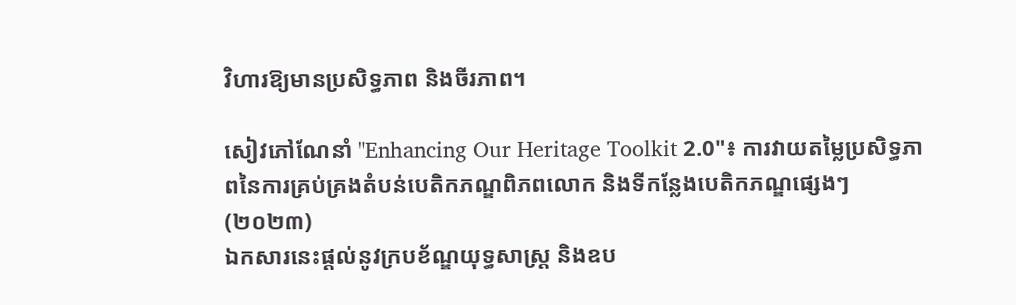វិហារឱ្យមានប្រសិទ្ធភាព និងចីរភាព។

សៀវភៅណែនាំ "Enhancing Our Heritage Toolkit 2.0"៖ ការវាយតម្លៃប្រសិទ្ធភាពនៃការគ្រប់គ្រងតំបន់បេតិកភណ្ឌពិភពលោក និងទីកន្លែងបេតិកភណ្ឌផ្សេងៗ (២០២៣)
ឯកសារនេះផ្ដល់នូវក្របខ័ណ្ឌយុទ្ធសាស្ត្រ និងឧប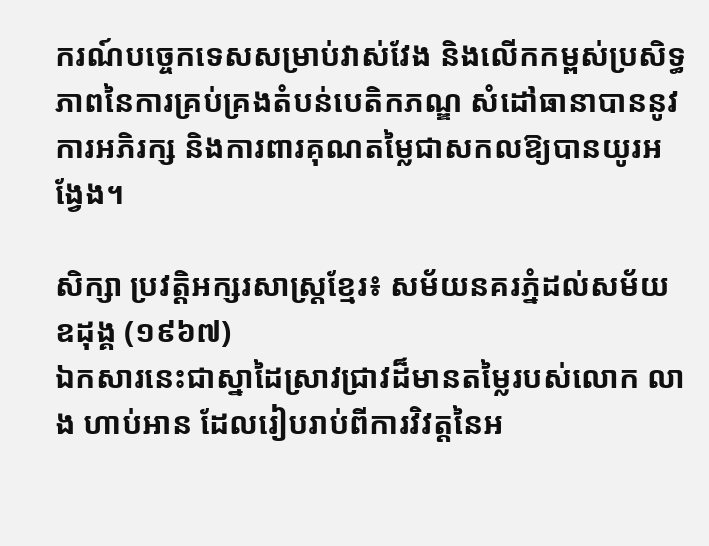ករណ៍បច្ចេកទេសសម្រាប់វាស់វែង និងលើកកម្ពស់ប្រសិទ្ធភាពនៃការគ្រប់គ្រងតំបន់បេតិកភណ្ឌ សំដៅធានាបាននូវការអភិរក្ស និងការពារគុណតម្លៃជាសកលឱ្យបានយូរអង្វែង។

សិក្សា ប្រវត្តិអក្សរសាស្ត្រខ្មែរ៖ សម័យនគរភ្នំដល់សម័យឧដុង្គ (១៩៦៧)
ឯកសារនេះជាស្នាដៃស្រាវជ្រាវដ៏មានតម្លៃរបស់លោក លាង ហាប់អាន ដែលរៀបរាប់ពីការវិវត្តនៃអ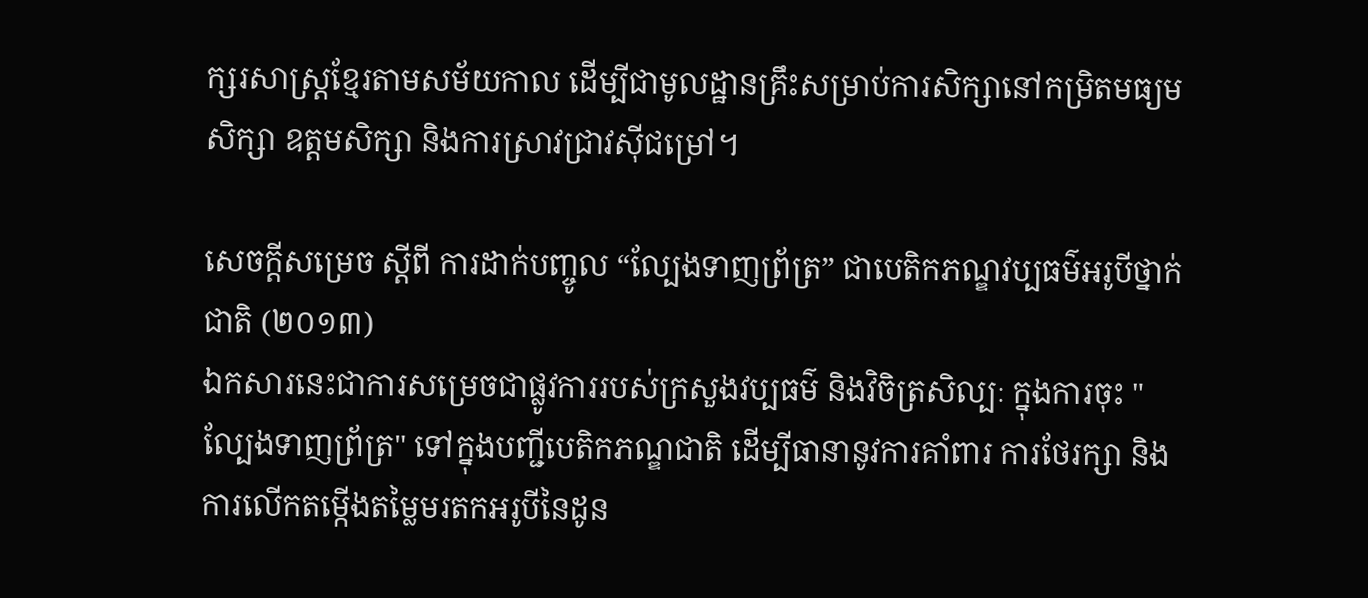ក្សរសាស្ត្រខ្មែរតាមសម័យកាល ដើម្បីជាមូលដ្ឋានគ្រឹះសម្រាប់ការសិក្សានៅកម្រិតមធ្យមសិក្សា ឧត្តមសិក្សា និងការស្រាវជ្រាវស៊ីជម្រៅ។

សេចក្តីសម្រេច ស្តីពី ការដាក់បញ្ចូល “ល្បែងទាញព្រ័ត្រ” ជាបេតិកភណ្ឌវប្បធម៌អរូបីថ្នាក់ជាតិ (២០១៣)
ឯកសារនេះជាការសម្រេចជាផ្លូវការរបស់ក្រសួងវប្បធម៌ និងវិចិត្រសិល្បៈ ក្នុងការចុះ "ល្បែងទាញព្រ័ត្រ" ទៅក្នុងបញ្ជីបេតិកភណ្ឌជាតិ ដើម្បីធានានូវការគាំពារ ការថែរក្សា និងការលើកតម្កើងតម្លៃមរតកអរូបីនៃដូន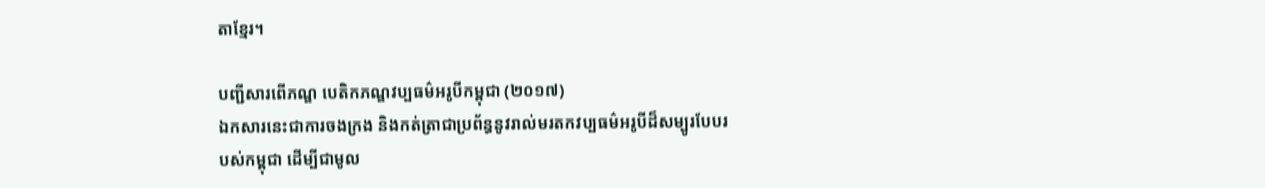តាខ្មែរ។

បញ្ជីសារពើភណ្ឌ បេតិកភណ្ឌវប្បធម៌អរូបីកម្ពុជា (២០១៧)
ឯកសារនេះជាការចងក្រង និងកត់ត្រាជាប្រព័ន្ធនូវរាល់មរតកវប្បធម៌អរូបីដ៏សម្បូរបែបរបស់កម្ពុជា ដើម្បីជាមូល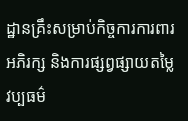ដ្ឋានគ្រឹះសម្រាប់កិច្ចការការពារ អភិរក្ស និងការផ្សព្វផ្សាយតម្លៃវប្បធម៌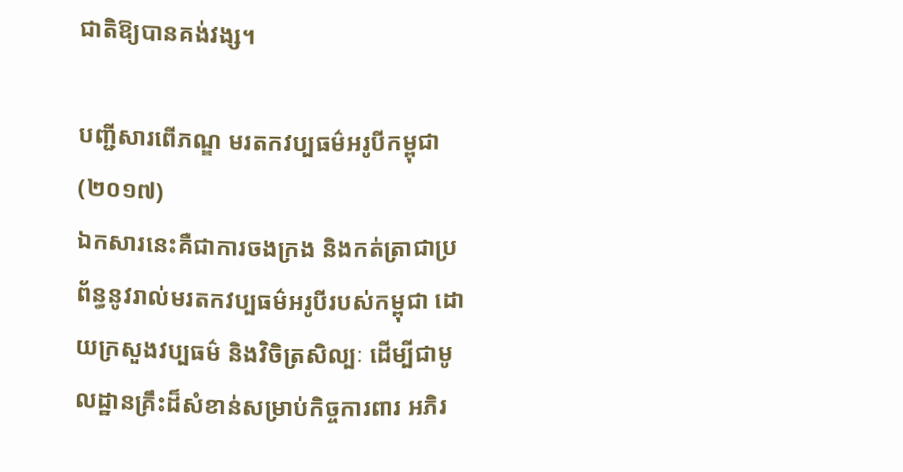ជាតិឱ្យបានគង់វង្ស។

បញ្ជីសារពើភណ្ឌ មរតកវប្បធម៌អរូបីកម្ពុជា (២០១៧)
ឯកសារនេះគឺជាការចងក្រង និងកត់ត្រាជាប្រព័ន្ធនូវរាល់មរតកវប្បធម៌អរូបីរបស់កម្ពុជា ដោយក្រសួងវប្បធម៌ និងវិចិត្រសិល្បៈ ដើម្បីជាមូលដ្ឋានគ្រឹះដ៏សំខាន់សម្រាប់កិច្ចការពារ អភិរ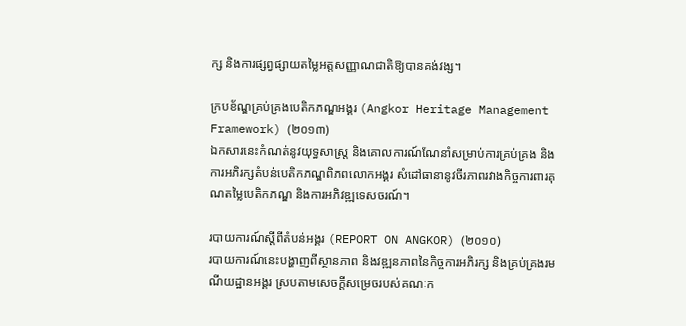ក្ស និងការផ្សព្វផ្សាយតម្លៃអត្តសញ្ញាណជាតិឱ្យបានគង់វង្ស។

ក្របខ័ណ្ឌគ្រប់គ្រងបេតិកភណ្ឌអង្គរ (Angkor Heritage Management Framework) (២០១៣)
ឯកសារនេះកំណត់នូវយុទ្ធសាស្ត្រ និងគោលការណ៍ណែនាំសម្រាប់ការគ្រប់គ្រង និងការអភិរក្សតំបន់បេតិកភណ្ឌពិភពលោកអង្គរ សំដៅធានានូវចីរភាពរវាងកិច្ចការពារគុណតម្លៃបេតិកភណ្ឌ និងការអភិវឌ្ឍទេសចរណ៍។

របាយការណ៍ស្តីពីតំបន់អង្គរ (REPORT ON ANGKOR) (២០១០)
របាយការណ៍នេះបង្ហាញពីស្ថានភាព និងវឌ្ឍនភាពនៃកិច្ចការអភិរក្ស និងគ្រប់គ្រងរមណីយដ្ឋានអង្គរ ស្របតាមសេចក្តីសម្រេចរបស់គណៈក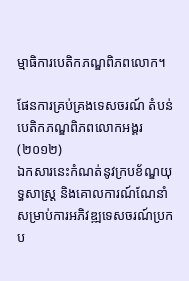ម្មាធិការបេតិកភណ្ឌពិភពលោក។

ផែនការគ្រប់គ្រងទេសចរណ៍ តំបន់បេតិកភណ្ឌពិភពលោកអង្គរ (២០១២)
ឯកសារនេះកំណត់នូវក្របខ័ណ្ឌយុទ្ធសាស្ត្រ និងគោលការណ៍ណែនាំសម្រាប់ការអភិវឌ្ឍទេសចរណ៍ប្រកប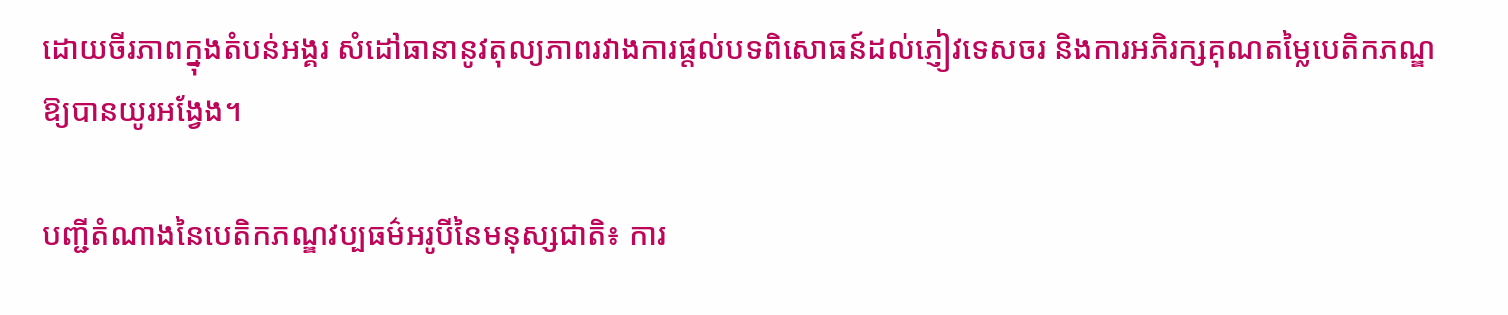ដោយចីរភាពក្នុងតំបន់អង្គរ សំដៅធានានូវតុល្យភាពរវាងការផ្តល់បទពិសោធន៍ដល់ភ្ញៀវទេសចរ និងការអភិរក្សគុណតម្លៃបេតិកភណ្ឌឱ្យបានយូរអង្វែង។

បញ្ជីតំណាងនៃបេតិកភណ្ឌវប្បធម៌អរូបីនៃមនុស្សជាតិ៖ ការ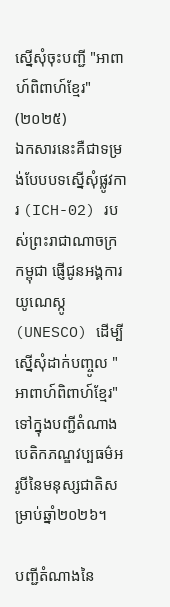ស្នើសុំចុះបញ្ជី "អាពាហ៍ពិពាហ៍ខ្មែរ" (២០២៥)
ឯកសារនេះគឺជាទម្រង់បែបបទស្នើសុំផ្លូវការ (ICH-02) របស់ព្រះរាជាណាចក្រកម្ពុជា ផ្ញើជូនអង្គការយូណេស្កូ (UNESCO) ដើម្បីស្នើសុំដាក់បញ្ចូល "អាពាហ៍ពិពាហ៍ខ្មែរ" ទៅក្នុងបញ្ជីតំណាងបេតិកភណ្ឌវប្បធម៌អរូបីនៃមនុស្សជាតិសម្រាប់ឆ្នាំ២០២៦។

បញ្ជីតំណាងនៃ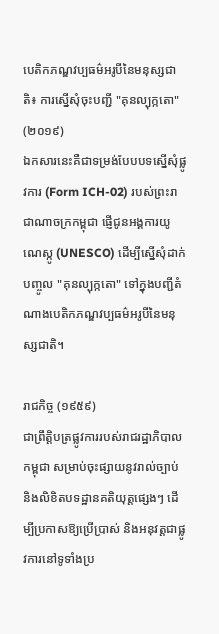បេតិកភណ្ឌវប្បធម៌អរូបីនៃមនុស្សជាតិ៖ ការស្នើសុំចុះបញ្ជី "គុនល្បុក្កតោ" (២០១៩)
ឯកសារនេះគឺជាទម្រង់បែបបទស្នើសុំផ្លូវការ (Form ICH-02) របស់ព្រះរាជាណាចក្រកម្ពុជា ផ្ញើជូនអង្គការយូណេស្កូ (UNESCO) ដើម្បីស្នើសុំដាក់បញ្ចូល "គុនល្បុក្កតោ" ទៅក្នុងបញ្ជីតំណាងបេតិកភណ្ឌវប្បធម៌អរូបីនៃមនុស្សជាតិ។

រាជកិច្ច (១៩៥៩)
ជាព្រឹត្តិបត្រផ្លូវការរបស់រាជរដ្ឋាភិបាលកម្ពុជា សម្រាប់ចុះផ្សាយនូវរាល់ច្បាប់ និងលិខិតបទដ្ឋានគតិយុត្តផ្សេងៗ ដើម្បីប្រកាសឱ្យប្រើប្រាស់ និងអនុវត្តជាផ្លូវការនៅទូទាំងប្រ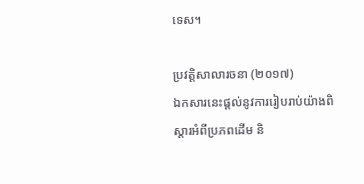ទេស។

ប្រវត្តិសាលារចនា (២០១៧)
ឯកសារនេះផ្ដល់នូវការរៀបរាប់យ៉ាងពិស្ដារអំពីប្រភពដើម និ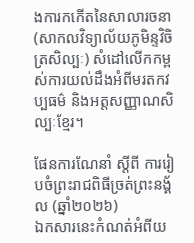ងការកកើតនៃសាលារចនា (សាកលវិទ្យាល័យភូមិន្ទវិចិត្រសិល្បៈ) សំដៅលើកកម្ពស់ការយល់ដឹងអំពីមរតកវប្បធម៌ និងអត្តសញ្ញាណសិល្បៈខ្មែរ។

ផែនការណែនាំ ស្តីពី ការរៀបចំព្រះរាជពិធីច្រត់ព្រះនង្គ័ល (ឆ្នាំ២០២៦)
ឯកសារនេះកំណត់អំពីយ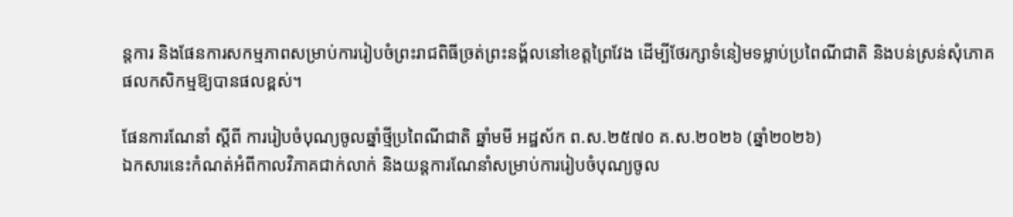ន្តការ និងផែនការសកម្មភាពសម្រាប់ការរៀបចំព្រះរាជពិធីច្រត់ព្រះនង្គ័លនៅខេត្តព្រៃវែង ដើម្បីថែរក្សាទំនៀមទម្លាប់ប្រពៃណីជាតិ និងបន់ស្រន់សុំភោគផលកសិកម្មឱ្យបានផលខ្ពស់។

ផែនការណែនាំ ស្តីពី ការរៀបចំបុណ្យចូលឆ្នាំថ្មីប្រពៃណីជាតិ ឆ្នាំមមី អដ្ឋស័ក ព.ស.២៥៧០ គ.ស.២០២៦ (ឆ្នាំ២០២៦)
ឯកសារនេះកំណត់អំពីកាលវិភាគជាក់លាក់ និងយន្តការណែនាំសម្រាប់ការរៀបចំបុណ្យចូល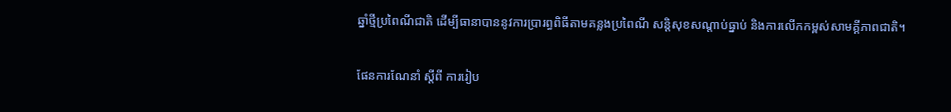ឆ្នាំថ្មីប្រពៃណីជាតិ ដើម្បីធានាបាននូវការប្រារព្ធពិធីតាមគន្លងប្រពៃណី សន្តិសុខសណ្ដាប់ធ្នាប់ និងការលើកកម្ពស់សាមគ្គីភាពជាតិ។

ផែនការណែនាំ ស្តីពី ការរៀប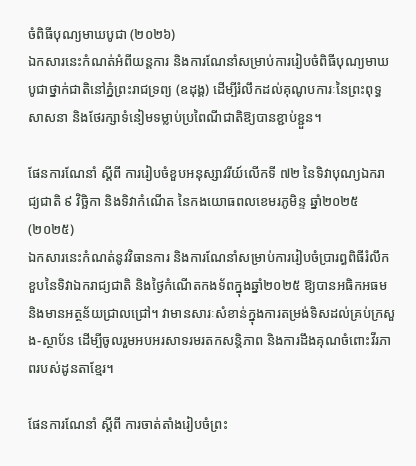ចំពិធីបុណ្យមាឃបូជា (២០២៦)
ឯកសារនេះកំណត់អំពីយន្តការ និងការណែនាំសម្រាប់ការរៀបចំពិធីបុណ្យមាឃបូជាថ្នាក់ជាតិនៅភ្នំព្រះរាជទ្រព្យ (ឧដុង្គ) ដើម្បីរំលឹកដល់គុណូបការៈនៃព្រះពុទ្ធសាសនា និងថែរក្សាទំនៀមទម្លាប់ប្រពៃណីជាតិឱ្យបានខ្ជាប់ខ្ជួន។

ផែនការណែនាំ ស្តីពី ការរៀបចំខួបអនុស្សាវរីយ៍លើកទី ៧២ នៃទិវាបុណ្យឯករាជ្យជាតិ ៩ វិច្ឆិកា និងទិវាកំណើត នៃកងយោធពលខេមរភូមិន្ទ ឆ្នាំ២០២៥ (២០២៥)
ឯកសារនេះកំណត់នូវវិធានការ និងការណែនាំសម្រាប់ការរៀបចំប្រារព្ធពិធីរំលឹកខួបនៃទិវាឯករាជ្យជាតិ និងថ្ងៃកំណើតកងទ័ពក្នុងឆ្នាំ២០២៥ ឱ្យបានអធិកអធម និងមានអត្ថន័យជ្រាលជ្រៅ។ វាមានសារៈសំខាន់ក្នុងការតម្រង់ទិសដល់គ្រប់ក្រសួង-ស្ថាប័ន ដើម្បីចូលរួមអបអរសាទរមរតកសន្តិភាព និងការដឹងគុណចំពោះវីរភាពរបស់ដូនតាខ្មែរ។

ផែនការណែនាំ ស្តីពី ការចាត់តាំងរៀបចំព្រះ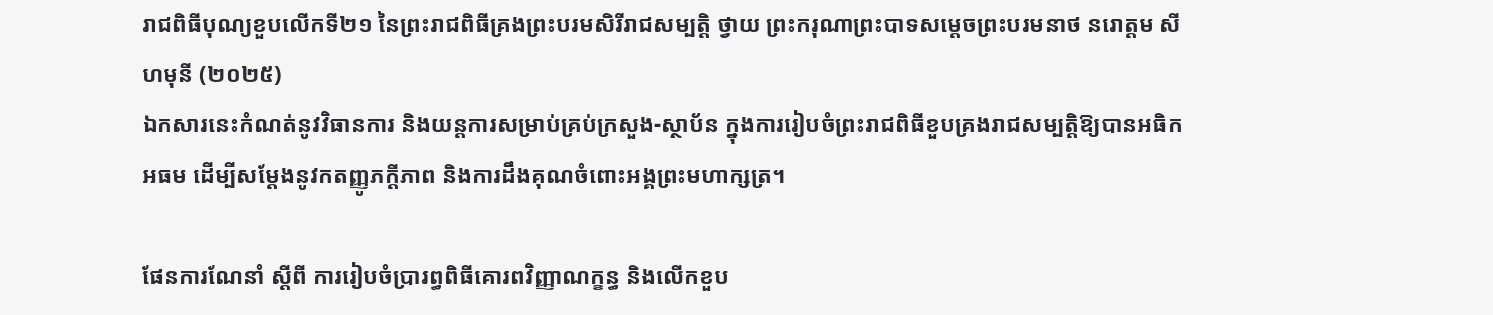រាជពិធីបុណ្យខួបលើកទី២១ នៃព្រះរាជពិធីគ្រងព្រះបរមសិរីរាជសម្បត្តិ ថ្វាយ ព្រះករុណាព្រះបាទសម្តេចព្រះបរមនាថ នរោត្តម សីហមុនី (២០២៥)
ឯកសារនេះកំណត់នូវវិធានការ និងយន្តការសម្រាប់គ្រប់ក្រសួង-ស្ថាប័ន ក្នុងការរៀបចំព្រះរាជពិធីខួបគ្រងរាជសម្បត្តិឱ្យបានអធិកអធម ដើម្បីសម្ដែងនូវកតញ្ញូភក្តីភាព និងការដឹងគុណចំពោះអង្គព្រះមហាក្សត្រ។

ផែនការណែនាំ ស្តីពី ការរៀបចំប្រារព្ធពិធីគោរពវិញ្ញាណក្ខន្ធ និងលើកខួប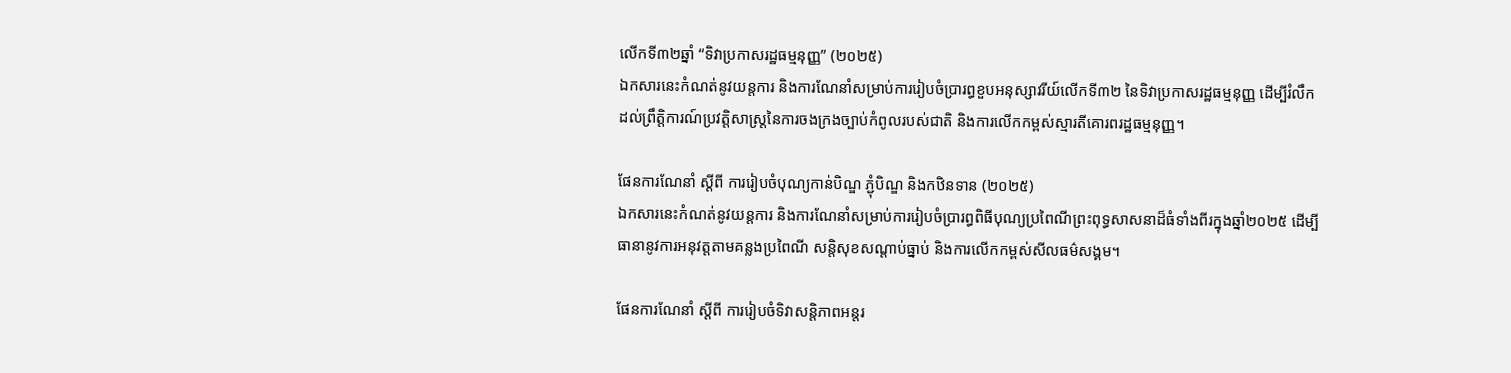លើកទី៣២ឆ្នាំ “ទិវាប្រកាសរដ្ឋធម្មនុញ្ញ” (២០២៥)
ឯកសារនេះកំណត់នូវយន្តការ និងការណែនាំសម្រាប់ការរៀបចំប្រារព្ធខួបអនុស្សាវរីយ៍លើកទី៣២ នៃទិវាប្រកាសរដ្ឋធម្មនុញ្ញ ដើម្បីរំលឹកដល់ព្រឹត្តិការណ៍ប្រវត្តិសាស្ត្រនៃការចងក្រងច្បាប់កំពូលរបស់ជាតិ និងការលើកកម្ពស់ស្មារតីគោរពរដ្ឋធម្មនុញ្ញ។

ផែនការណែនាំ ស្តីពី ការរៀបចំបុណ្យកាន់បិណ្ឌ ភ្ជុំបិណ្ឌ និងកឋិនទាន (២០២៥)
ឯកសារនេះកំណត់នូវយន្តការ និងការណែនាំសម្រាប់ការរៀបចំប្រារព្ធពិធីបុណ្យប្រពៃណីព្រះពុទ្ធសាសនាដ៏ធំទាំងពីរក្នុងឆ្នាំ២០២៥ ដើម្បីធានានូវការអនុវត្តតាមគន្លងប្រពៃណី សន្តិសុខសណ្ដាប់ធ្នាប់ និងការលើកកម្ពស់សីលធម៌សង្គម។

ផែនការណែនាំ ស្តីពី ការរៀបចំទិវាសន្តិភាពអន្តរ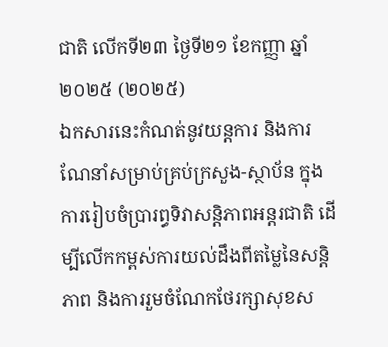ជាតិ លើកទី២៣ ថ្ងៃទី២១ ខែកញ្ញា ឆ្នាំ២០២៥ (២០២៥)
ឯកសារនេះកំណត់នូវយន្តការ និងការណែនាំសម្រាប់គ្រប់ក្រសួង-ស្ថាប័ន ក្នុងការរៀបចំប្រារព្ធទិវាសន្តិភាពអន្តរជាតិ ដើម្បីលើកកម្ពស់ការយល់ដឹងពីតម្លៃនៃសន្តិភាព និងការរួមចំណែកថែរក្សាសុខស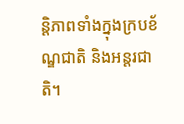ន្តិភាពទាំងក្នុងក្របខ័ណ្ឌជាតិ និងអន្តរជាតិ។